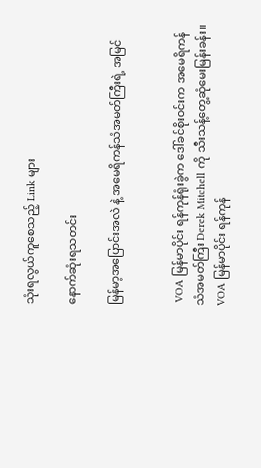သုံးရလွယ်ကူစေသည့် Link များ

နောက်ဆုံးရသတင်း

မြန်မာ့အပြောင်းအလဲ နဲ့ အမေရိကန်သံအမတ်ကြီးရဲ့ အမြင်


 VOA မြန်မာပိုင်း ရန်ကုန်ရုံးခွဲက ဒေါ်ခင်စိုးဝင်းက အမေရိကန် သံအမတ်ကြီး Derek Mitchell ကို သီးသန့်တွေ့ဆုံမေးမြန်းခန်း။
VOA မြန်မာပိုင်း ရန်ကုန်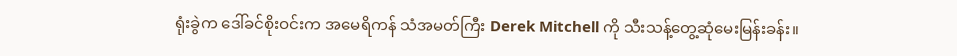ရုံးခွဲက ဒေါ်ခင်စိုးဝင်းက အမေရိကန် သံအမတ်ကြီး Derek Mitchell ကို သီးသန့်တွေ့ဆုံမေးမြန်းခန်း။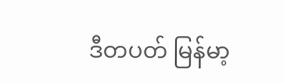ဒီတပတ် မြန်မာ့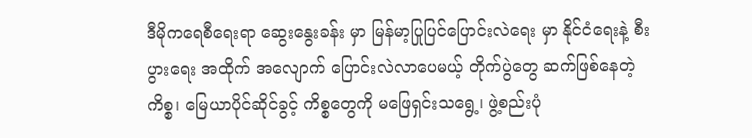ဒီမိုကရေစီရေးရာ ဆွေးနွေးခန်း မှာ မြန်မာ့ပြုပြင်ပြောင်းလဲရေး မှာ နိုင်ငံရေးနဲ့ စီးပွားရေး အထိုက် အလျောက် ပြောင်းလဲလာပေမယ့် တိုက်ပွဲတွေ ဆက်ဖြစ်နေတဲ့ကိစ္စ၊ မြေယာပိုင်ဆိုင်ခွင့် ကိစ္စတွေကို မဖြေရှင်းသရွေ့၊ ဖွဲ့စည်းပုံ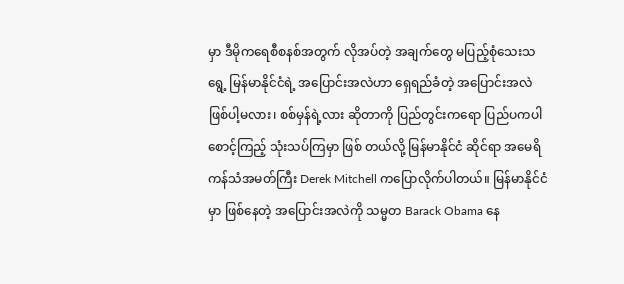မှာ ဒီမိုကရေစီစနစ်အတွက် လိုအပ်တဲ့ အချက်တွေ မပြည့်စုံသေးသရွေ့ မြန်မာနိုင်ငံရဲ့ အပြောင်းအလဲဟာ ရှေရည်ခံတဲ့ အပြောင်းအလဲ ဖြစ်ပါ့မလား၊ စစ်မှန်ရဲ့လား ဆိုတာကို ပြည်တွင်းကရော ပြည်ပကပါ စောင့်ကြည့် သုံးသပ်ကြမှာ ဖြစ် တယ်လို့ မြန်မာနိုင်ငံ ဆိုင်ရာ အမေရိကန်သံအမတ်ကြီး Derek Mitchell ကပြောလိုက်ပါတယ်။ မြန်မာနိုင်ငံမှာ ဖြစ်နေတဲ့ အပြောင်းအလဲကို သမ္မတ Barack Obama နေ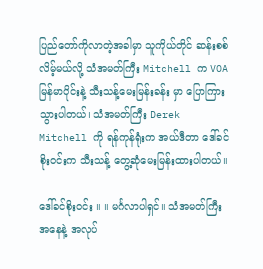ပြည်တော်ကိုလာတဲ့အခါမှာ သူကိုယ်တိုင် ဆန်းစစ်လိမ့်မယ်လို့ သံအမတ်ကြီး Mitchell က VOA မြန်မာပိုင်းနဲ့ သီးသန့်မေးမြန်းခန်း မှာ ပြောကြားသွားပါတယ်၊ သံအမတ်ကြီး Derek Mitchell ကို ရန်ကုန်ရုံးက အယ်ဒီတာ ဒေါ်ခင်စိုးဝင်းက သီးသန့် တွေ့ဆုံမေးမြန်းထားပါတယ်။

ဒေါ်ခင်စိုးဝင်း ။ ။ မင်္ဂလာပါရှင်။ သံအမတ်ကြီးအနေနဲ့ အလုပ်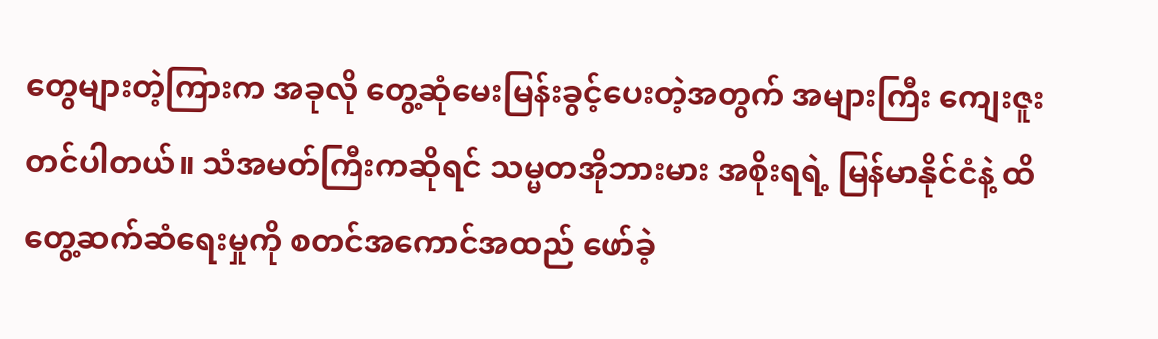တွေများတဲ့ကြားက အခုလို တွေ့ဆုံမေးမြန်းခွင့်ပေးတဲ့အတွက် အများကြီး ကျေးဇူးတင်ပါတယ်။ သံအမတ်ကြီးကဆိုရင် သမ္မတအိုဘားမား အစိုးရရဲ့ မြန်မာနိုင်ငံနဲ့ ထိတွေ့ဆက်ဆံရေးမှုကို စတင်အကောင်အထည် ဖော်ခဲ့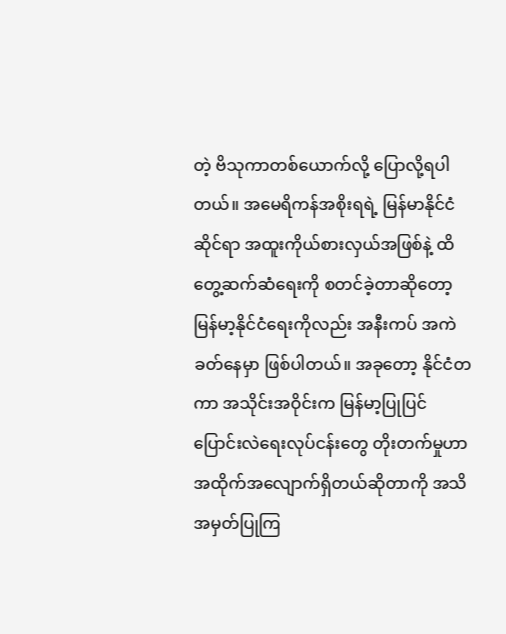တဲ့ ဗိသုကာတစ်ယောက်လို့ ပြောလို့ရပါတယ်။ အမေရိကန်အစိုးရရဲ့ မြန်မာနိုင်ငံဆိုင်ရာ အထူးကိုယ်စားလှယ်အဖြစ်နဲ့ ထိတွေ့ဆက်ဆံရေးကို စတင်ခဲ့တာဆိုတော့ မြန်မာ့နိုင်ငံရေးကိုလည်း အနီးကပ် အကဲခတ်နေမှာ ဖြစ်ပါတယ်။ အခုတော့ နိုင်ငံတကာ အသိုင်းအဝိုင်းက မြန်မာ့ပြုပြင်ပြောင်းလဲရေးလုပ်ငန်းတွေ တိုးတက်မှုဟာ အထိုက်အလျောက်ရှိတယ်ဆိုတာကို အသိအမှတ်ပြုကြ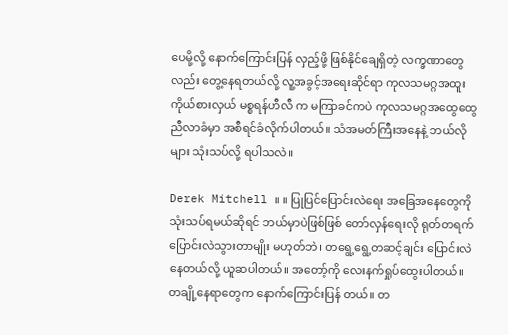ပေမို့လို့ နောက်ကြောင်းပြန် လှည့်ဖို့ ဖြစ်နိုင်ချေရှိတဲ့ လက္ခဏာတွေလည်း တွေ့နေရတယ်လို့ လူ့အခွင့်အရေးဆိုင်ရာ ကုလသမဂ္ဂအထူးကိုယ်စားလှယ် မစ္စရန်ဟီလီ က မကြာခင်ကပဲ ကုလသမဂ္ဂအထွေထွေညီလာခံမှာ အစီရင်ခံလိုက်ပါတယ်။ သံအမတ်ကြီးအနေနဲ့ ဘယ်လိုများ သုံးသပ်လို့ ရပါသလဲ။

Derek Mitchell ။ ။ ပြုပြင်ပြောင်းလဲရေး အခြေအနေတွေကို သုံးသပ်ရမယ်ဆိုရင် ဘယ်မှာပဲဖြစ်ဖြစ် တော်လှန်ရေးလို ရုတ်တရက် ပြောင်းလဲသွားတာမျိုး မဟုတ်ဘဲ၊ တရွေ့ရွေ့တဆင့်ချင်း ပြောင်းလဲနေတယ်လို့ ယူဆပါတယ်။ အတော့်ကို လေးနက်ရှုပ်ထွေးပါတယ်။ တချို့နေရာတွေက နောက်ကြောင်းပြန် တယ်။ တ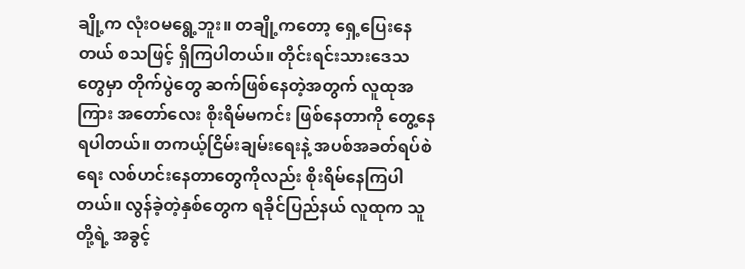ချို့က လုံးဝမရွေ့ဘူး။ တချို့ကတော့ ရှေ့ပြေးနေတယ် စသဖြင့် ရှိကြပါတယ်။ တိုင်းရင်းသားဒေသတွေမှာ တိုက်ပွဲတွေ ဆက်ဖြစ်နေတဲ့အတွက် လူထုအကြား အတော်လေး စိုးရိမ်မကင်း ဖြစ်နေတာကို တွေ့နေရပါတယ်။ တကယ့်ငြိမ်းချမ်းရေးနဲ့ အပစ်အခတ်ရပ်စဲရေး လစ်ဟင်းနေတာတွေကိုလည်း စိုးရိမ်နေကြပါတယ်။ လွန်ခဲ့တဲ့နှစ်တွေက ရခိုင်ပြည်နယ် လူထုက သူတို့ရဲ့ အခွင့်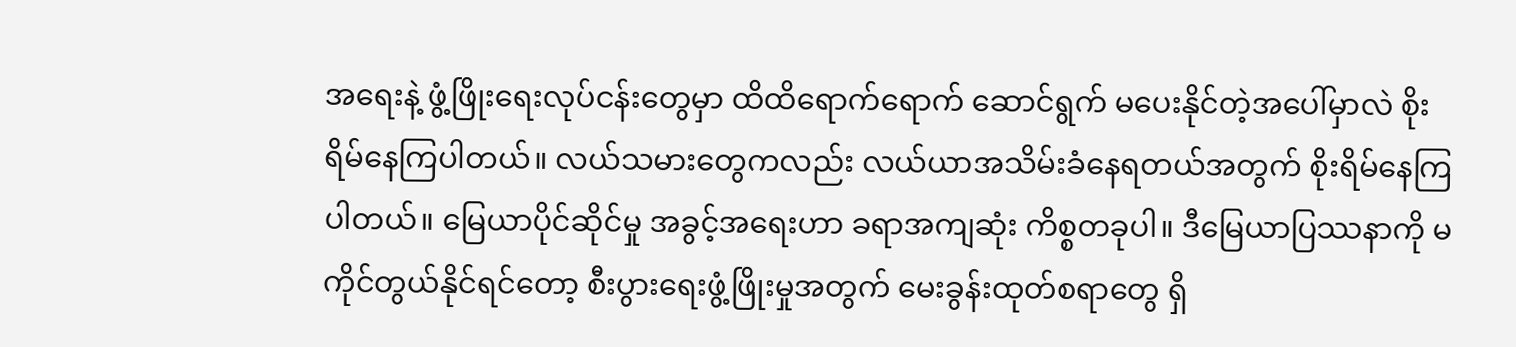အရေးနဲ့ ဖွံ့ဖြိုးရေးလုပ်ငန်းတွေမှာ ထိထိရောက်ရောက် ဆောင်ရွက် မပေးနိုင်တဲ့အပေါ်မှာလဲ စိုးရိမ်နေကြပါတယ်။ လယ်သမားတွေကလည်း လယ်ယာအသိမ်းခံနေရတယ်အတွက် စိုးရိမ်နေကြပါတယ်။ မြေယာပိုင်ဆိုင်မှု အခွင့်အရေးဟာ ခရာအကျဆုံး ကိစ္စတခုပါ။ ဒီမြေယာပြဿနာကို မကိုင်တွယ်နိုင်ရင်တော့ စီးပွားရေးဖွံ့ဖြိုးမှုအတွက် မေးခွန်းထုတ်စရာတွေ ရှိ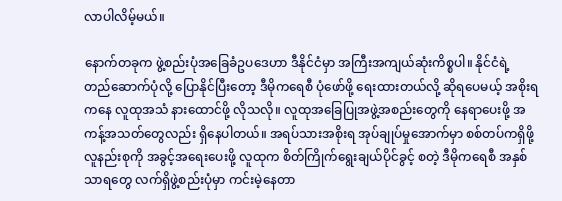လာပါလိမ့်မယ်။

နောက်တခုက ဖွဲ့စည်းပုံအခြေခံဥပဒေဟာ ဒီနိုင်ငံမှာ အကြီးအကျယ်ဆုံးကိစ္စပါ။ နိုင်ငံရဲ့ တည်ဆောက်ပုံလို့ ပြောနိုင်ပြီးတော့ ဒီမိုကရေစီ ပုံဖော်ဖို့ ရေးထားတယ်လို့ ဆိုရပေမယ့် အစိုးရကနေ လူထုအသံ နားထောင်ဖို့ လိုသလို။ လူထုအခြေပြုအဖွဲ့အစည်းတွေကို နေရာပေးဖို့ အကန့်အသတ်တွေလည်း ရှိနေပါတယ်။ အရပ်သားအစိုးရ အုပ်ချုပ်မှုအောက်မှာ စစ်တပ်ကရှိဖို့ လူနည်းစုကို အခွင့်အရေးပေးဖို့ လူထုက စိတ်ကြိုက်ရွေးချယ်ပိုင်ခွင့် စတဲ့ ဒီမိုကရေစီ အနှစ်သာရတွေ လက်ရှိဖွဲ့စည်းပုံမှာ ကင်းမဲ့နေတာ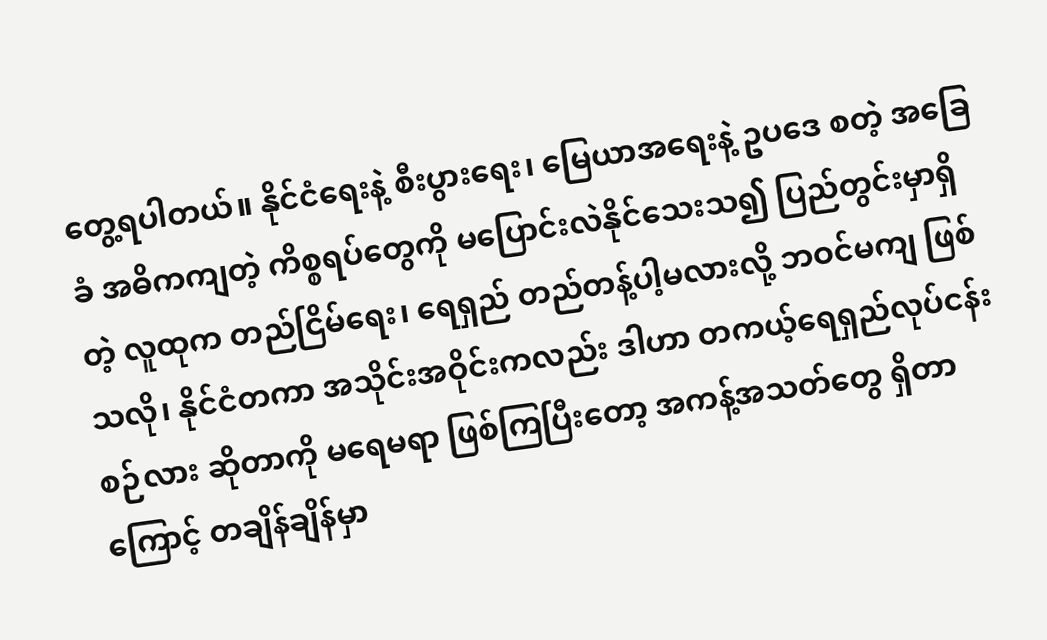တွေ့ရပါတယ်။ နိုင်ငံရေးနဲ့ စီးပွားရေး၊ မြေယာအရေးနဲ့ ဥပဒေ စတဲ့ အခြေခံ အဓိကကျတဲ့ ကိစ္စရပ်တွေကို မပြောင်းလဲနိုင်သေးသ၍ ပြည်တွင်းမှာရှိတဲ့ လူထုက တည်ငြိမ်ရေး၊ ရေရှည် တည်တန့်ပါ့မလားလို့ ဘဝင်မကျ ဖြစ်သလို၊ နိုင်ငံတကာ အသိုင်းအဝိုင်းကလည်း ဒါဟာ တကယ့်ရေရှည်လုပ်ငန်းစဉ်လား ဆိုတာကို မရေမရာ ဖြစ်ကြပြီးတော့ အကန့်အသတ်တွေ ရှိတာကြောင့် တချိန်ချိန်မှာ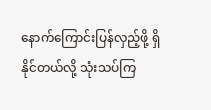နောက်ကြောင်းပြန်လှည့်ဖို့ ရှိနိုင်တယ်လို့ သုံးသပ်ကြ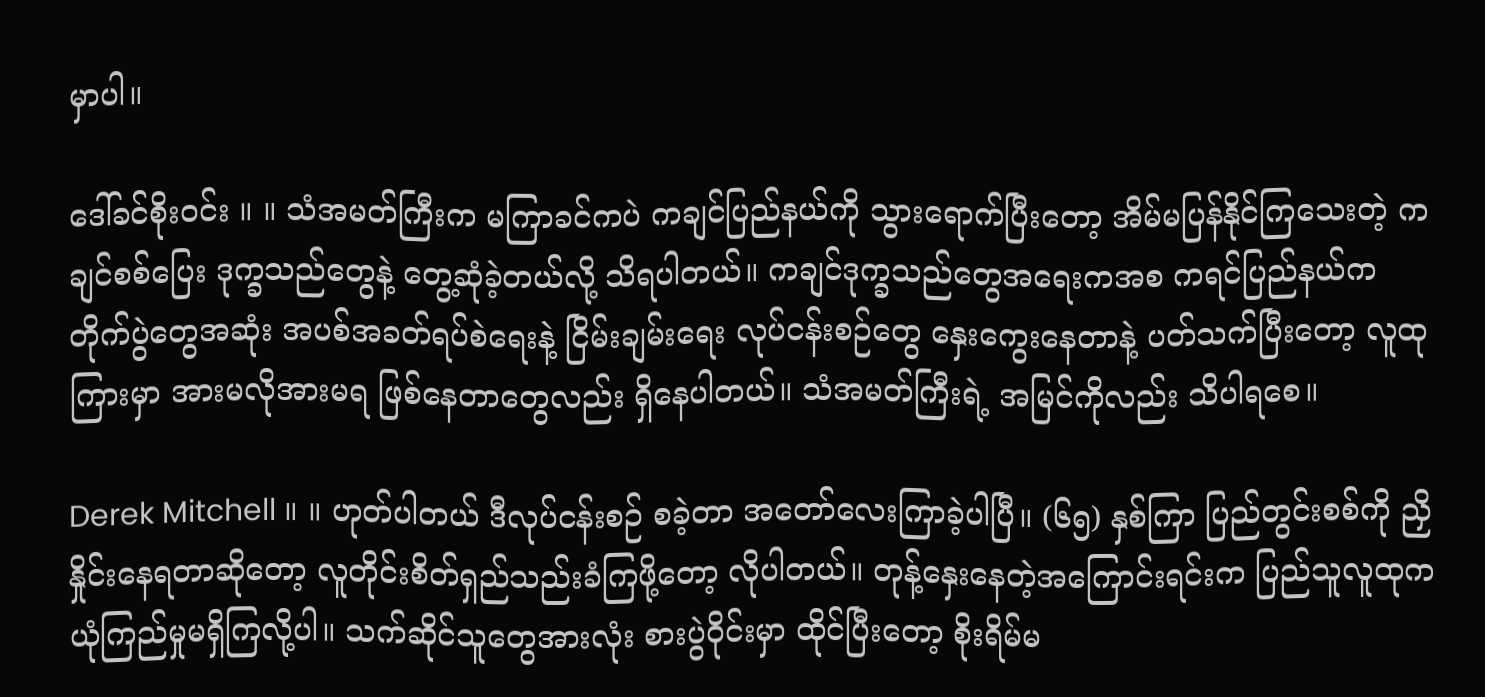မှာပါ။

ဒေါ်ခင်စိုးဝင်း ။ ။ သံအမတ်ကြီးက မကြာခင်ကပဲ ကချင်ပြည်နယ်ကို သွားရောက်ပြီးတော့ အိမ်မပြန်နိုင်ကြသေးတဲ့ ကချင်စစ်ပြေး ဒုက္ခသည်တွေနဲ့ တွေ့ဆုံခဲ့တယ်လို့ သိရပါတယ်။ ကချင်ဒုက္ခသည်တွေအရေးကအစ ကရင်ပြည်နယ်က တိုက်ပွဲတွေအဆုံး အပစ်အခတ်ရပ်စဲရေးနဲ့ ငြိမ်းချမ်းရေး လုပ်ငန်းစဉ်တွေ နှေးကွေးနေတာနဲ့ ပတ်သက်ပြီးတော့ လူထုကြားမှာ အားမလိုအားမရ ဖြစ်နေတာတွေလည်း ရှိနေပါတယ်။ သံအမတ်ကြီးရဲ့ အမြင်ကိုလည်း သိပါရစေ။

Derek Mitchell ။ ။ ဟုတ်ပါတယ် ဒီလုပ်ငန်းစဉ် စခဲ့တာ အတော်လေးကြာခဲ့ပါပြီ။ (၆၅) နှစ်ကြာ ပြည်တွင်းစစ်ကို ညှိနှိုင်းနေရတာဆိုတော့ လူတိုင်းစိတ်ရှည်သည်းခံကြဖို့တော့ လိုပါတယ်။ တုန့်နှေးနေတဲ့အကြောင်းရင်းက ပြည်သူလူထုက ယုံကြည်မှုမရှိကြလို့ပါ။ သက်ဆိုင်သူတွေအားလုံး စားပွဲဝိုင်းမှာ ထိုင်ပြီးတော့ စိုးရိမ်မ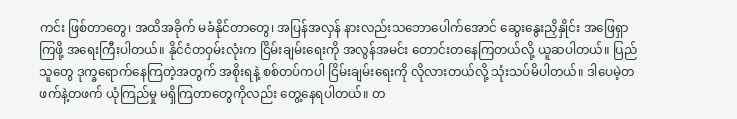ကင်း ဖြစ်တာတွေ၊ အထိအခိုက် မခံနိုင်တာတွေ၊ အပြန်အလှန် နားလည်းသဘောပေါက်အောင် ဆွေးနွေးညှိနှိုင်း အဖြေရှာကြဖို့ အရေးကြီးပါတယ်။ နိုင်ငံတဝှမ်းလုံးက ငြိမ်းချမ်းရေးကို အလွန်အမင်း တောင်းတနေကြတယ်လို့ ယူဆပါတယ်။ ပြည်သူတွေ ဒုက္ခရောက်နေကြတဲ့အတွက် အစိုးရနဲ့ စစ်တပ်ကပါ ငြိမ်းချမ်းရေးကို လိုလားတယ်လို့ သုံးသပ်မိပါတယ်။ ဒါပေမဲ့တဖက်နဲ့တဖက် ယုံကြည်မှု မရှိကြတာတွေကိုလည်း တွေ့နေရပါတယ်။ တ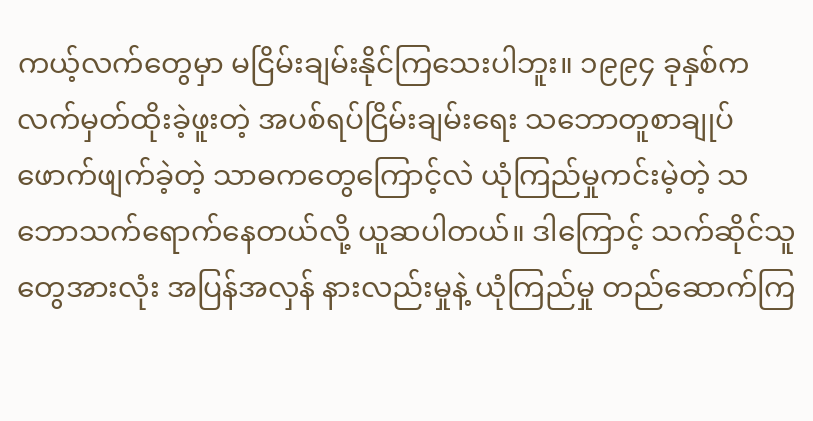ကယ့်လက်တွေမှာ မငြိမ်းချမ်းနိုင်ကြသေးပါဘူး။ ၁၉၉၄ ခုနှစ်က လက်မှတ်ထိုးခဲ့ဖူးတဲ့ အပစ်ရပ်ငြိမ်းချမ်းရေး သဘောတူစာချုပ် ဖောက်ဖျက်ခဲ့တဲ့ သာဓကတွေကြောင့်လဲ ယုံကြည်မှုကင်းမဲ့တဲ့ သဘောသက်ရောက်နေတယ်လို့ ယူဆပါတယ်။ ဒါကြောင့် သက်ဆိုင်သူတွေအားလုံး အပြန်အလှန် နားလည်းမှုနဲ့ ယုံကြည်မှု တည်ဆောက်ကြ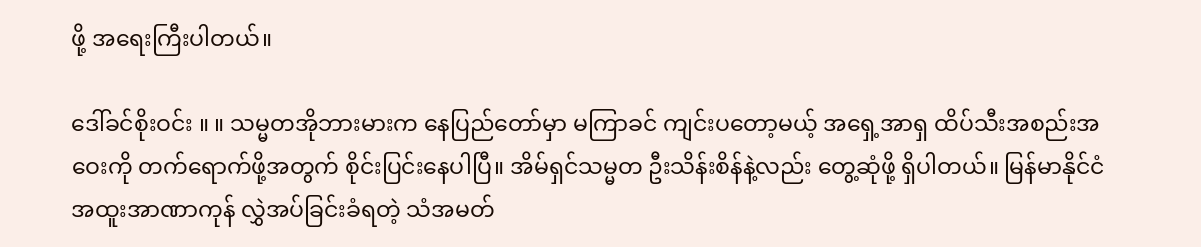ဖို့ အရေးကြီးပါတယ်။

ဒေါ်ခင်စိုးဝင်း ။ ။ သမ္မတအိုဘားမားက နေပြည်တော်မှာ မကြာခင် ကျင်းပတော့မယ့် အရှေ့အာရှ ထိပ်သီးအစည်းအဝေးကို တက်ရောက်ဖို့အတွက် စိုင်းပြင်းနေပါပြီ။ အိမ်ရှင်သမ္မတ ဦးသိန်းစိန်နဲ့လည်း တွေ့ဆုံဖို့ ရှိပါတယ်။ မြန်မာနိုင်ငံ အထူးအာဏာကုန် လွှဲအပ်ခြင်းခံရတဲ့ သံအမတ်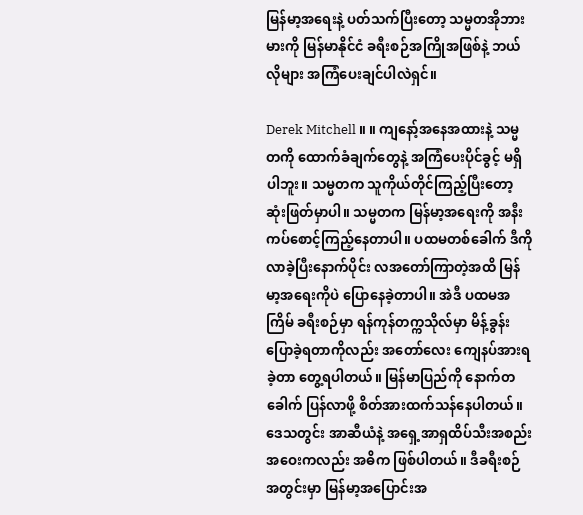မြန်မာ့အရေးနဲ့ ပတ်သက်ပြီးတော့ သမ္မတအိုဘားမားကို မြန်မာနိုင်ငံ ခရီးစဉ်အကြိုအဖြစ်နဲ့ ဘယ်လိုများ အကြံပေးချင်ပါလဲရှင်။

Derek Mitchell ။ ။ ကျနော့်အနေအထားနဲ့ သမ္မတကို ထောက်ခံချက်တွေနဲ့ အကြံပေးပိုင်ခွင့် မရှိပါဘူး။ သမ္မတက သူကိုယ်တိုင်ကြည့်ပြီးတော့ ဆုံးဖြတ်မှာပါ။ သမ္မတက မြန်မာ့အရေးကို အနီးကပ်စောင့်ကြည့်နေတာပါ။ ပထမတစ်ခေါက် ဒီကိုလာခဲ့ပြီးနောက်ပိုင်း လအတော်ကြာတဲ့အထိ မြန်မာ့အရေးကိုပဲ ပြောနေခဲ့တာပါ။ အဲဒီ ပထမအကြိမ် ခရီးစဉ်မှာ ရန်ကုန်တက္ကသိုလ်မှာ မိန့်ခွန်းပြောခဲ့ရတာကိုလည်း အတော်လေး ကျေနပ်အားရခဲ့တာ တွေ့ရပါတယ်။ မြန်မာပြည်ကို နောက်တခေါက် ပြန်လာဖို့ စိတ်အားထက်သန်နေပါတယ်။ ဒေသတွင်း အာဆီယံနဲ့ အရှေ့အာရှထိပ်သီးအစည်းအဝေးကလည်း အဓိက ဖြစ်ပါတယ်။ ဒီခရီးစဉ်အတွင်းမှာ မြန်မာ့အပြောင်းအ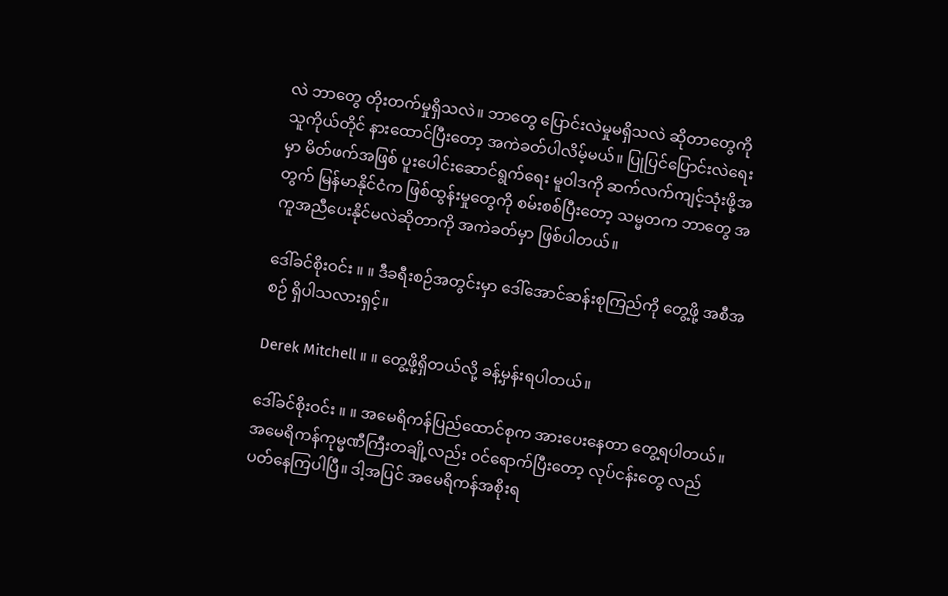လဲ ဘာတွေ တိုးတက်မှုရှိသလဲ။ ဘာတွေ ပြောင်းလဲမှုမရှိသလဲ ဆိုတာတွေကို သူကိုယ်တိုင် နားထောင်ပြီးတော့ အကဲခတ်ပါလိမ့်မယ်။ ပြုပြင်ပြောင်းလဲရေးမှာ မိတ်ဖက်အဖြစ် ပူးပေါင်းဆောင်ရွက်ရေး မူဝါဒကို ဆက်လက်ကျင့်သုံးဖို့အတွက် မြန်မာနိုင်ငံက ဖြစ်ထွန်းမှုတွေကို စမ်းစစ်ပြီးတော့ သမ္မတက ဘာတွေ အကူအညီပေးနိုင်မလဲဆိုတာကို အကဲခတ်မှာ ဖြစ်ပါတယ်။

ဒေါ်ခင်စိုးဝင်း ။ ။ ဒီခရီးစဉ်အတွင်းမှာ ဒေါ်အောင်ဆန်းစုကြည်ကို တွေ့ဖို့ အစီအစဉ် ရှိပါသလားရှင့်။

Derek Mitchell ။ ။ တွေ့ဖို့ရှိတယ်လို့ ခန့်မှန်းရပါတယ်။

ဒေါ်ခင်စိုးဝင်း ။ ။ အမေရိကန်ပြည်ထောင်စုက အားပေးနေတာ တွေ့ရပါတယ်။ အမေရိကန်ကုမ္မဏီကြီးတချို့လည်း ဝင်ရောက်ပြီးတော့ လုပ်ငန်းတွေ လည်ပတ်နေကြပါပြီ။ ဒါ့အပြင် အမေရိကန်အစိုးရ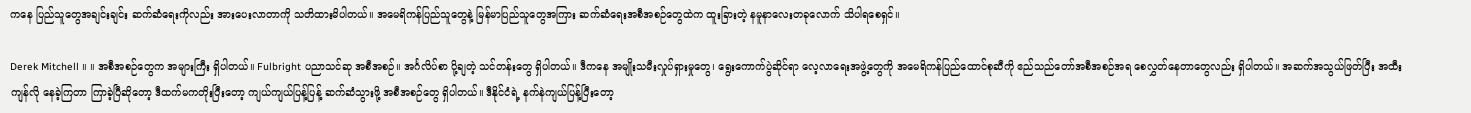ကနေ ပြည်သူတွေအချင်းချင်း ဆက်ဆံရေးကိုလည်း အားပေးလာတာကို သတိထားမိပါတယ်။ အမေရိကန်ပြည်သူတွေနဲ့ မြန်မာပြည်သူတွေအကြား ဆက်ဆံရေးအစီအစဉ်တွေထဲက ထူးခြားတဲ့ နမူနာလေးတခုလောက် သိပါရစေရှင်။

Derek Mitchell ။ ။ အစီအစဉ်တွေက အများကြီး ရှိပါတယ်။ Fulbright ပညာသင်ဆု အစီအစဉ်။ အင်္ဂလိပ်စာ ပို့ချတဲ့ သင်တန်းတွေ ရှိပါတယ်။ ဒီကနေ အမျိုးသမီးလှုပ်ရှားမှုတွေ၊ ရွေးကောက်ပွဲဆိုင်ရာ လေ့လာရေးအဖွဲ့တွေကို အမေရိကန်ပြည်ထောင်စုဆီကို ဧည်သည်တော်အစီအစဉ်အရ စေလွှတ်နေတာတွေလည်း ရှိပါတယ်။ အဆက်အသွယ်ဖြတ်ပြီး အထီးကျန်လို နေခဲ့ကြတာ ကြာခဲ့ပြီဆိုတော့ ဒီထက်မကတိုးပြီးတော့ ကျယ်ကျယ်ပြန့်ပြန့် ဆက်ဆံသွားဖို့ အစီအစဉ်တွေ ရှိပါတယ်။ ဒီနိုင်ငံရဲ့ နက်နဲကျယ်ပြန့်ပြီးတော့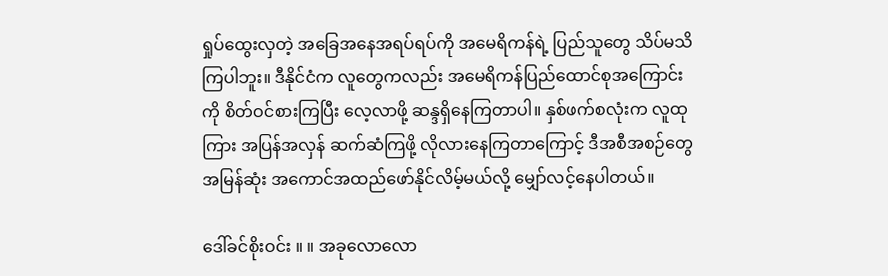ရှုပ်ထွေးလှတဲ့ အခြေအနေအရပ်ရပ်ကို အမေရိကန်ရဲ့ ပြည်သူတွေ သိပ်မသိကြပါဘူး။ ဒီနိုင်ငံက လူတွေကလည်း အမေရိကန်ပြည်ထောင်စုအကြောင်းကို စိတ်ဝင်စားကြပြီး လေ့လာဖို့ ဆန္ဒရှိနေကြတာပါ။ နှစ်ဖက်စလုံးက လူထုကြား အပြန်အလှန် ဆက်ဆံကြဖို့ လိုလားနေကြတာကြောင့် ဒီအစီအစဉ်တွေ အမြန်ဆုံး အကောင်အထည်ဖော်နိုင်လိမ့်မယ်လို့ မျှော်လင့်နေပါတယ်။

ဒေါ်ခင်စိုးဝင်း ။ ။ အခုလောလော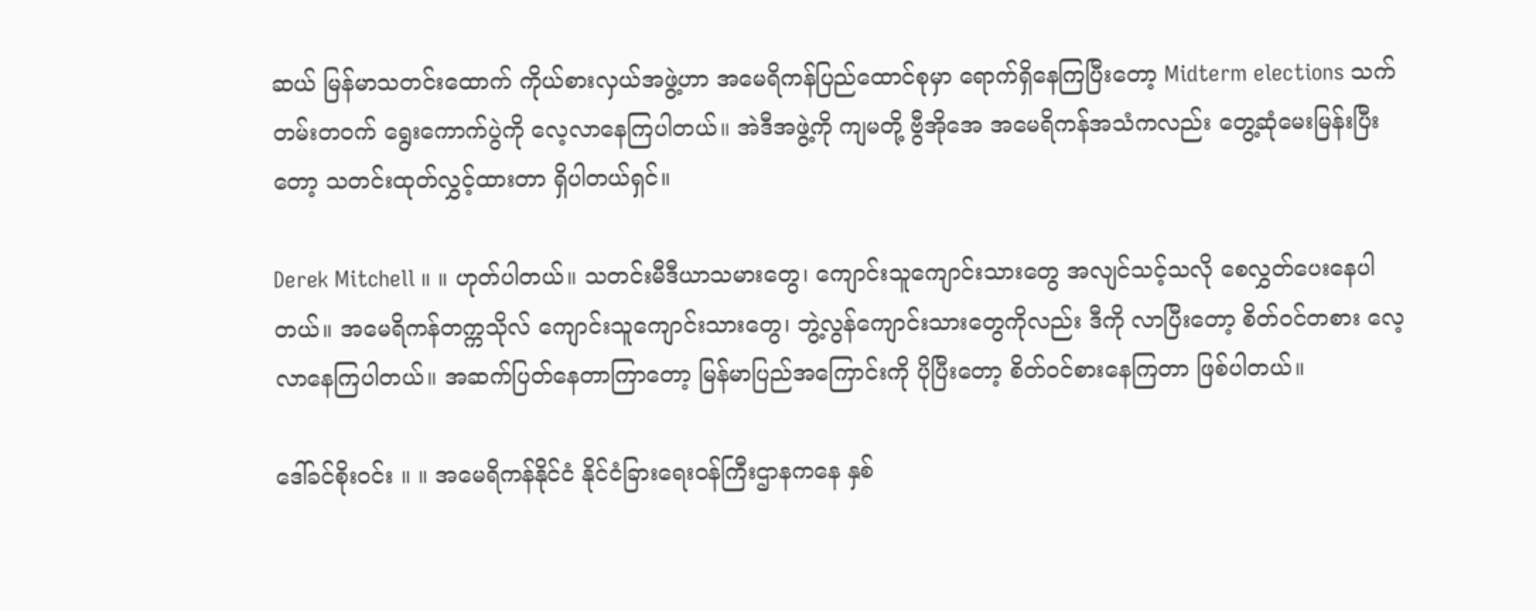ဆယ် မြန်မာသတင်းထောက် ကိုယ်စားလှယ်အဖွဲ့ဟာ အမေရိကန်ပြည်ထောင်စုမှာ ရောက်ရှိနေကြပြီးတော့ Midterm elections သက်တမ်းတဝက် ရွေးကောက်ပွဲကို လေ့လာနေကြပါတယ်။ အဲဒီအဖွဲ့ကို ကျမတို့ ဗွီအိုအေ အမေရိကန်အသံကလည်း တွေ့ဆုံမေးမြန်းပြီးတော့ သတင်းထုတ်လွှင့်ထားတာ ရှိပါတယ်ရှင်။

Derek Mitchell ။ ။ ဟုတ်ပါတယ်။ သတင်းမီဒီယာသမားတွေ၊ ကျောင်းသူကျောင်းသားတွေ အလျင်သင့်သလို စေလွှတ်ပေးနေပါတယ်။ အမေရိကန်တက္ကသိုလ် ကျောင်းသူကျောင်းသားတွေ၊ ဘွဲ့လွန်ကျောင်းသားတွေကိုလည်း ဒီကို လာပြီးတော့ စိတ်ဝင်တစား လေ့လာနေကြပါတယ်။ အဆက်ပြတ်နေတာကြာတော့ မြန်မာပြည်အကြောင်းကို ပိုပြီးတော့ စိတ်ဝင်စားနေကြတာ ဖြစ်ပါတယ်။

ဒေါ်ခင်စိုးဝင်း ။ ။ အမေရိကန်နိုင်ငံ နိုင်ငံခြားရေးဝန်ကြီးဌာနကနေ နှစ်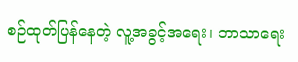စဉ်ထုတ်ပြန်နေတဲ့ လူ့အခွင့်အရေး၊ ဘာသာရေး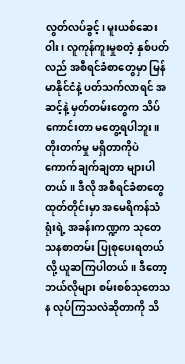လွတ်လပ်ခွင့်၊ မူးယစ်ဆေးဝါး၊ လူကုန်ကူးမှုစတဲ့ နှစ်ပတ်လည် အစီရင်ခံစာတွေမှာ မြန်မာနိုင်ငံနဲ့ ပတ်သက်လာရင် အဆင့်နဲ့ မှတ်တမ်းတွေက သိပ်ကောင်းတာ မတွေ့ရပါဘူး။ တိုးတက်မှု မရှိတာကိုပဲ ကောက်ချက်ချတာ များပါတယ်။ ဒီလို အစီရင်ခံစာတွေ ထုတ်တိုင်းမှာ အမေရိကန်သံရုံးရဲ့ အခန်းကဏ္ဍက သုတေသနစာတမ်း ပြုစုပေးရတယ်လို့ ယူဆကြပါတယ်။ ဒီတော့ ဘယ်လိုများ စမ်းစစ်သုတေသန လုပ်ကြသလဲဆိုတာကို သိ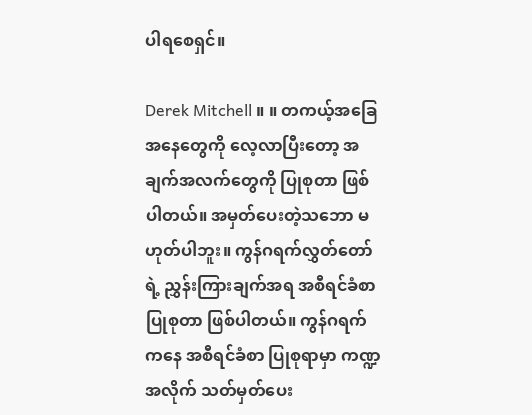ပါရစေရှင်။

Derek Mitchell ။ ။ တကယ့်အခြေအနေတွေကို လေ့လာပြီးတော့ အချက်အလက်တွေကို ပြုစုတာ ဖြစ်ပါတယ်။ အမှတ်ပေးတဲ့သဘော မဟုတ်ပါဘူး။ ကွန်ဂရက်လွှတ်တော်ရဲ့ ညွှန်းကြားချက်အရ အစီရင်ခံစာ ပြုစုတာ ဖြစ်ပါတယ်။ ကွန်ဂရက်ကနေ အစီရင်ခံစာ ပြုစုရာမှာ ကဏ္ဍအလိုက် သတ်မှတ်ပေး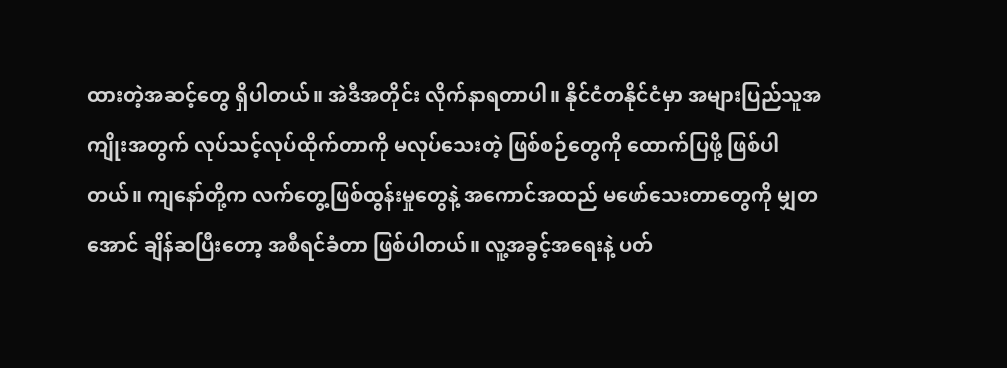ထားတဲ့အဆင့်တွေ ရှိပါတယ်။ အဲဒီအတိုင်း လိုက်နာရတာပါ။ နိုင်ငံတနိုင်ငံမှာ အများပြည်သူအကျိုးအတွက် လုပ်သင့်လုပ်ထိုက်တာကို မလုပ်သေးတဲ့ ဖြစ်စဉ်တွေကို ထောက်ပြဖို့ ဖြစ်ပါတယ်။ ကျနော်တို့က လက်တွေ့ဖြစ်ထွန်းမှုတွေနဲ့ အကောင်အထည် မဖော်သေးတာတွေကို မျှတအောင် ချိန်ဆပြီးတော့ အစီရင်ခံတာ ဖြစ်ပါတယ်။ လူ့အခွင့်အရေးနဲ့ ပတ်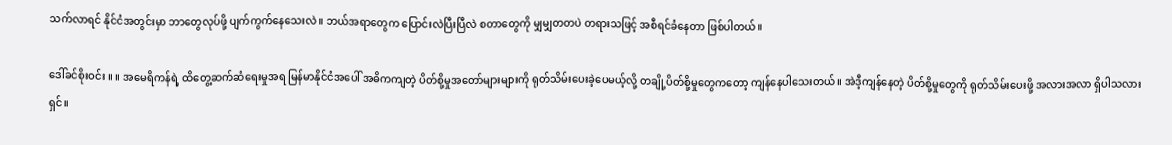သက်လာရင် နိုင်ငံအတွင်းမှာ ဘာတွေလုပ်ဖို့ ပျက်ကွက်နေသေးလဲ။ ဘယ်အရာတွေက ပြောင်းလဲပြီးပြီလဲ စတာတွေကို မျှမျှတတပဲ တရားသဖြင့် အစီရင်ခံနေတာ ဖြစ်ပါတယ်။

ဒေါ်ခင်စိုးဝင်း ။ ။ အမေရိကန်ရဲ့ ထိတွေ့ဆက်ဆံရေးမှုအရ မြန်မာနိုင်ငံအပေါ် အဓိကကျတဲ့ ပိတ်စို့မှုအတော်များများကို ရုတ်သိမ်းပေးခဲ့ပေမယ့်လို့ တချို့ပိတ်စို့မှုတွေကတော့ ကျန်နေပါသေးတယ်။ အဲဒီ့ကျန်နေတဲ့ ပိတ်စို့မှုတွေကို ရုတ်သိမ်းပေးဖို့ အလားအလာ ရှိပါသလားရှင်။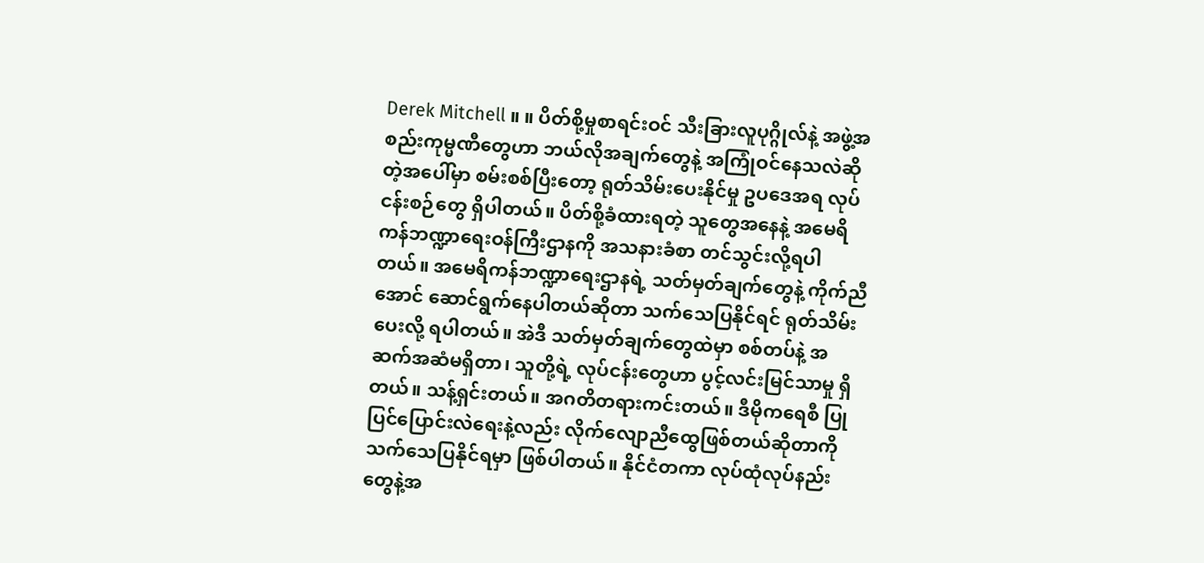Derek Mitchell ။ ။ ပိတ်စို့မှုစာရင်းဝင် သီးခြားလူပုဂ္ဂိုလ်နဲ့ အဖွဲ့အစည်းကုမ္မဏီတွေဟာ ဘယ်လိုအချက်တွေနဲ့ အကြုံဝင်နေသလဲဆိုတဲ့အပေါ်မှာ စမ်းစစ်ပြီးတော့ ရုတ်သိမ်းပေးနိုင်မှု ဥပဒေအရ လုပ်ငန်းစဉ်တွေ ရှိပါတယ်။ ပိတ်စို့ခံထားရတဲ့ သူတွေအနေနဲ့ အမေရိကန်ဘဏ္ဍာရေးဝန်ကြီးဌာနကို အသနားခံစာ တင်သွင်းလို့ရပါတယ်။ အမေရိကန်ဘဏ္ဍာရေးဌာနရဲ့ သတ်မှတ်ချက်တွေနဲ့ ကိုက်ညီအောင် ဆောင်ရွက်နေပါတယ်ဆိုတာ သက်သေပြနိုင်ရင် ရုတ်သိမ်းပေးလို့ ရပါတယ်။ အဲဒီ သတ်မှတ်ချက်တွေထဲမှာ စစ်တပ်နဲ့ အဆက်အဆံမရှိတာ၊ သူတို့ရဲ့ လုပ်ငန်းတွေဟာ ပွင့်လင်းမြင်သာမှု ရှိတယ်။ သန့်ရှင်းတယ်။ အဂတိတရားကင်းတယ်။ ဒီမိုကရေစီ ပြုပြင်ပြောင်းလဲရေးနဲ့လည်း လိုက်လျောညီထွေဖြစ်တယ်ဆိုတာကို သက်သေပြနိုင်ရမှာ ဖြစ်ပါတယ်။ နိုင်ငံတကာ လုပ်ထုံလုပ်နည်းတွေနဲ့အ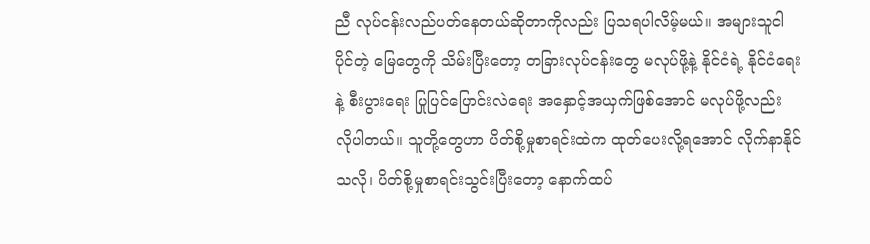ညီ လုပ်ငန်းလည်ပတ်နေတယ်ဆိုတာကိုလည်း ပြသရပါလိမ့်မယ်။ အများသူငါပိုင်တဲ့ မြေတွေကို သိမ်းပြီးတော့ တခြားလုပ်ငန်းတွေ မလုပ်ဖို့နဲ့ နိုင်ငံရဲ့ နိုင်ငံရေးနဲ့ စီးပွားရေး ပြုပြင်ပြောင်းလဲရေး အနှောင့်အယှက်ဖြစ်အောင် မလုပ်ဖို့လည်း လိုပါတယ်။ သူတို့တွေဟာ ပိတ်စို့မှုစာရင်းထဲက ထုတ်ပေးလို့ရအောင် လိုက်နာနိုင်သလို၊ ပိတ်စို့မှုစာရင်းသွင်းပြီးတော့ နောက်ထပ်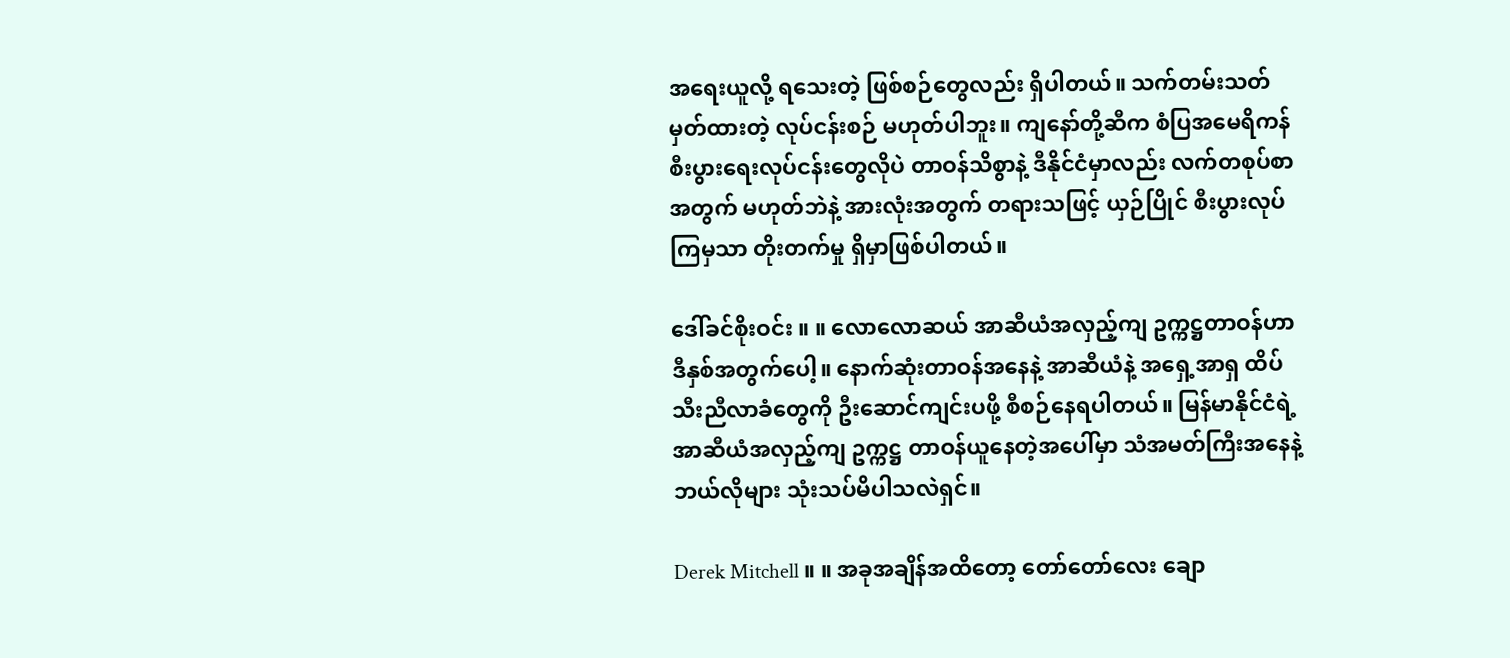အရေးယူလို့ ရသေးတဲ့ ဖြစ်စဉ်တွေလည်း ရှိပါတယ်။ သက်တမ်းသတ်မှတ်ထားတဲ့ လုပ်ငန်းစဉ် မဟုတ်ပါဘူး။ ကျနော်တို့ဆီက စံပြအမေရိကန် စီးပွားရေးလုပ်ငန်းတွေလိုပဲ တာဝန်သိစွာနဲ့ ဒီနိုင်ငံမှာလည်း လက်တစုပ်စာအတွက် မဟုတ်ဘဲနဲ့ အားလုံးအတွက် တရားသဖြင့် ယှဉ်ပြိုင် စီးပွားလုပ်ကြမှသာ တိုးတက်မှု ရှိမှာဖြစ်ပါတယ်။

ဒေါ်ခင်စိုးဝင်း ။ ။ လောလောဆယ် အာဆီယံအလှည့်ကျ ဥက္ကဋ္ဌတာဝန်ဟာ ဒီနှစ်အတွက်ပေါ့။ နောက်ဆုံးတာဝန်အနေနဲ့ အာဆီယံနဲ့ အရှေ့အာရှ ထိပ်သီးညီလာခံတွေကို ဦးဆောင်ကျင်းပဖို့ စီစဉ်နေရပါတယ်။ မြန်မာနိုင်ငံရဲ့ အာဆီယံအလှည့်ကျ ဥက္ကဋ္ဌ တာဝန်ယူနေတဲ့အပေါ်မှာ သံအမတ်ကြီးအနေနဲ့ ဘယ်လိုများ သုံးသပ်မိပါသလဲရှင်။

Derek Mitchell ။ ။ အခုအချိန်အထိတော့ တော်တော်လေး ချော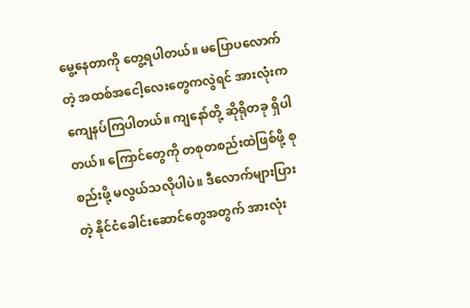မွေ့နေတာကို တွေ့ရပါတယ်။ မပြောပလောက်တဲ့ အထစ်အငေါ့လေးတွေကလွဲရင် အားလုံးက ကျေနပ်ကြပါတယ်။ ကျနော်တို့ ဆိုရိုတခု ရှိပါတယ်။ ကြောင်တွေကို တစုတစည်းထဲဖြစ်ဖို့ စုစည်းဖို့ မလွယ်သလိုပါပဲ။ ဒီလောက်များပြားတဲ့ နိုင်ငံခေါင်းဆောင်တွေအတွက် အားလုံး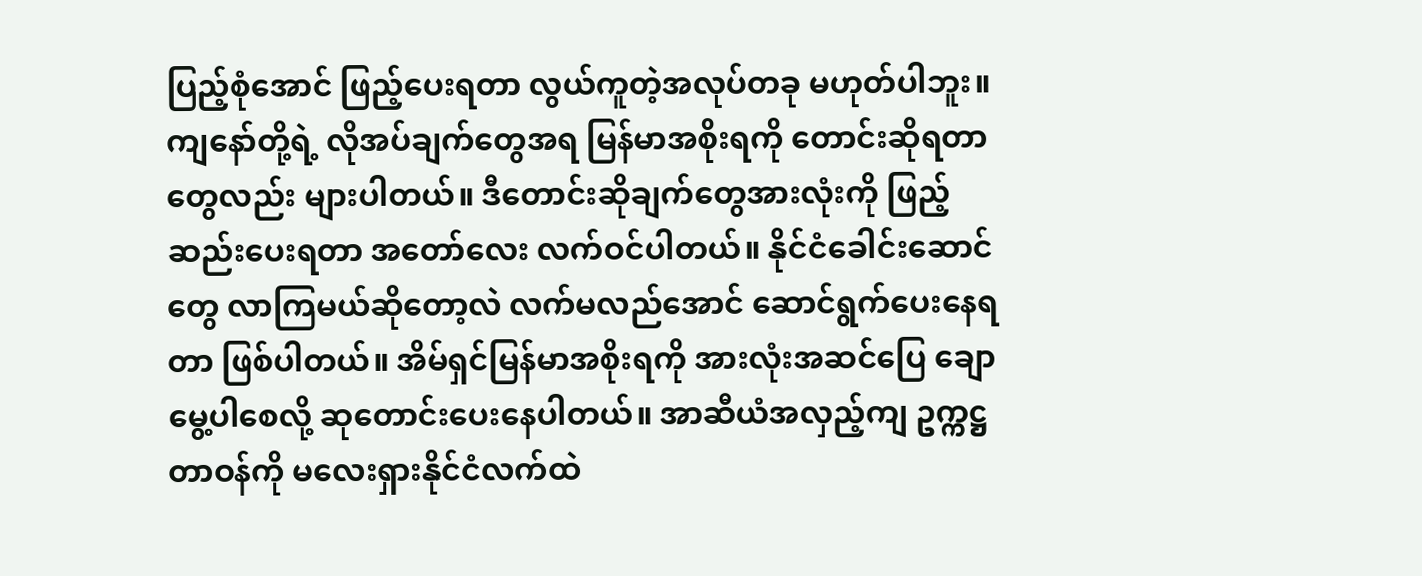ပြည့်စုံအောင် ဖြည့်ပေးရတာ လွယ်ကူတဲ့အလုပ်တခု မဟုတ်ပါဘူး။ ကျနော်တို့ရဲ့ လိုအပ်ချက်တွေအရ မြန်မာအစိုးရကို တောင်းဆိုရတာတွေလည်း များပါတယ်။ ဒီတောင်းဆိုချက်တွေအားလုံးကို ဖြည့်ဆည်းပေးရတာ အတော်လေး လက်ဝင်ပါတယ်။ နိုင်ငံခေါင်းဆောင်တွေ လာကြမယ်ဆိုတော့လဲ လက်မလည်အောင် ဆောင်ရွက်ပေးနေရတာ ဖြစ်ပါတယ်။ အိမ်ရှင်မြန်မာအစိုးရကို အားလုံးအဆင်ပြေ ချောမွေ့ပါစေလို့ ဆုတောင်းပေးနေပါတယ်။ အာဆီယံအလှည့်ကျ ဥက္ကဋ္ဌတာဝန်ကို မလေးရှားနိုင်ငံလက်ထဲ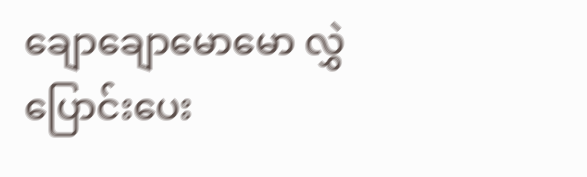ချောချောမောမော လွှဲပြောင်းပေး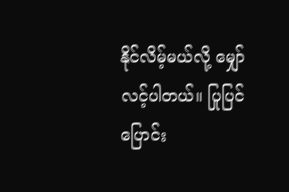နိုင်လိမ့်မယ်လို့ မျှော်လင့်ပါတယ်။ ပြုပြင်ပြောင်း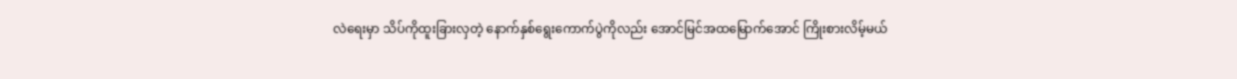လဲရေးမှာ သိပ်ကိုထူးခြားလှတဲ့ နောက်နှစ်ရွေးကောက်ပွဲကိုလည်း အောင်မြင်အထမြောက်အောင် ကြိုးစားလိမ့်မယ်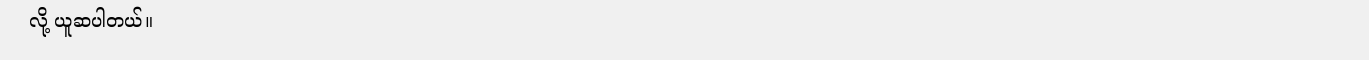လို့ ယူဆပါတယ်။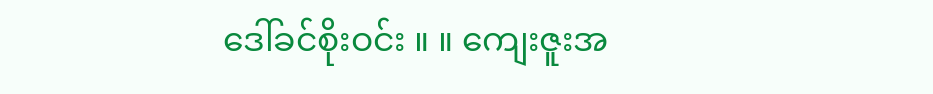ဒေါ်ခင်စိုးဝင်း ။ ။ ကျေးဇူးအ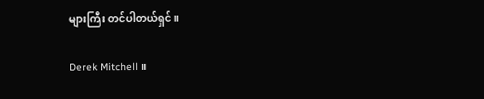များကြီး တင်ပါတယ်ရှင်။

Derek Mitchell ။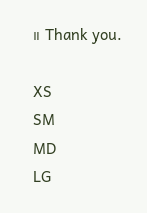။ Thank you.

XS
SM
MD
LG